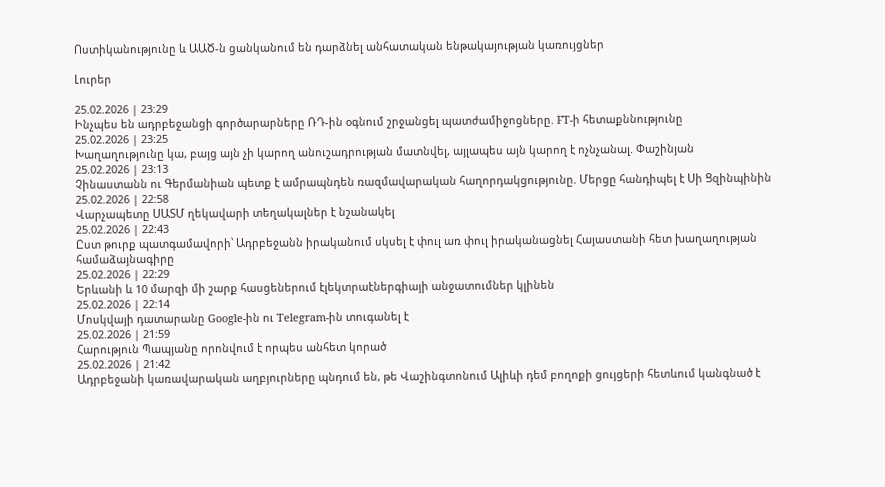Ոստիկանությունը և ԱԱԾ-ն ցանկանում են դարձնել անհատական ենթակայության կառույցներ

Լուրեր

25.02.2026 | 23:29
Ինչպես են ադրբեջանցի գործարարները ՌԴ-ին օգնում շրջանցել պատժամիջոցները. FT-ի հետաքննությունը
25.02.2026 | 23:25
Խաղաղությունը կա, բայց այն չի կարող անուշադրության մատնվել, այլապես այն կարող է ոչնչանալ. Փաշինյան
25.02.2026 | 23:13
Չինաստանն ու Գերմանիան պետք է ամրապնդեն ռազմավարական հաղորդակցությունը. Մերցը հանդիպել է Սի Ցզինպինին
25.02.2026 | 22:58
Վարչապետը ՍԱՏՄ ղեկավարի տեղակալներ է նշանակել
25.02.2026 | 22:43
Ըստ թուրք պատգամավորի՝ Ադրբեջանն իրականում սկսել է փուլ առ փուլ իրականացնել Հայաստանի հետ խաղաղության համաձայնագիրը
25.02.2026 | 22:29
Երևանի և 10 մարզի մի շարք հասցեներում էլեկտրաէներգիայի անջատումներ կլինեն
25.02.2026 | 22:14
Մոսկվայի դատարանը Google-ին ու Telegram-ին տուգանել է
25.02.2026 | 21:59
Հարություն Պապյանը որոնվում է որպես անհետ կորած
25.02.2026 | 21:42
Ադրբեջանի կառավարական աղբյուրները պնդում են, թե Վաշինգտոնում Ալիևի դեմ բողոքի ցույցերի հետևում կանգնած է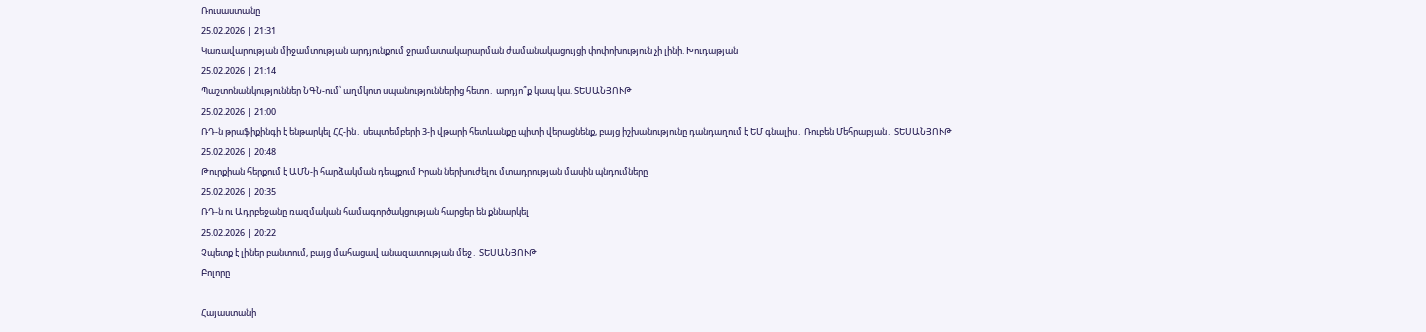Ռուսաստանը
25.02.2026 | 21:31
Կառավարության միջամտության արդյունքում ջրամատակարարման ժամանակացույցի փոփոխություն չի լինի. Խուդաթյան
25.02.2026 | 21:14
Պաշտոնանկություններ ՆԳՆ-ում՝ աղմկոտ սպանություններից հետո․ արդյո՞ք կապ կա. ՏԵՍԱՆՅՈՒԹ
25.02.2026 | 21:00
ՌԴ-ն թրաֆիքինգի է ենթարկել ՀՀ-ին․ սեպտեմբերի 3-ի վթարի հետևանքը պիտի վերացնենք, բայց իշխանությունը դանդաղում է ԵՄ գնալիս․ Ռուբեն Մեհրաբյան․ ՏԵՍԱՆՅՈՒԹ
25.02.2026 | 20:48
Թուրքիան հերքում է ԱՄՆ-ի հարձակման դեպքում Իրան ներխուժելու մտադրության մասին պնդումները
25.02.2026 | 20:35
ՌԴ-ն ու Ադրբեջանը ռազմական համագործակցության հարցեր են քննարկել
25.02.2026 | 20:22
Չպետք է լիներ բանտում, բայց մահացավ անազատության մեջ․ ՏԵՍԱՆՅՈՒԹ
Բոլորը

Հայաստանի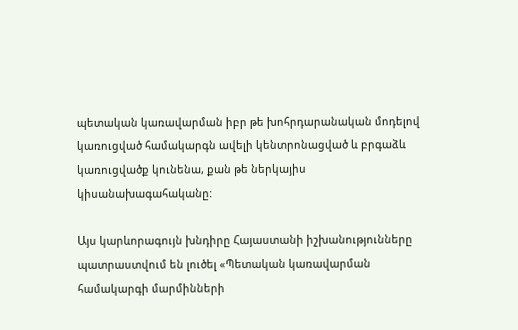պետական կառավարման իբր թե խոհրդարանական մոդելով կառուցված համակարգն ավելի կենտրոնացված և բրգաձև կառուցվածք կունենա, քան թե ներկայիս կիսանախագահականը:

Այս կարևորագույն խնդիրը Հայաստանի իշխանությունները պատրաստվում են լուծել «Պետական կառավարման համակարգի մարմինների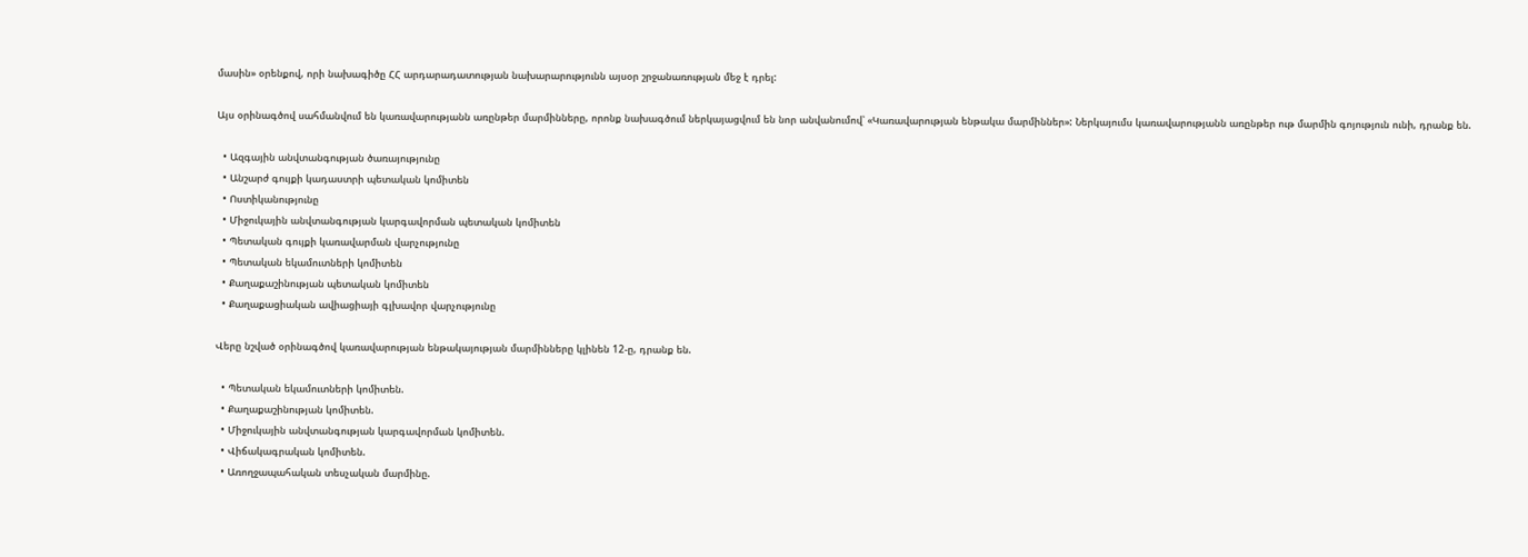մասին» օրենքով, որի նախագիծը ՀՀ արդարադատության նախարարությունն այսօր շրջանառության մեջ է դրել:

Այս օրինագծով սահմանվում են կառավարությանն առընթեր մարմինները, որոնք նախագծում ներկայացվում են նոր անվանումով՝ «Կառավարության ենթակա մարմիններ»: Ներկայումս կառավարությանն առընթեր ութ մարմին գոյություն ունի, դրանք են.

  • Ազգային անվտանգության ծառայությունը
  • Անշարժ գույքի կադաստրի պետական կոմիտեն
  • Ոստիկանությունը
  • Միջուկային անվտանգության կարգավորման պետական կոմիտեն
  • Պետական գույքի կառավարման վարչությունը
  • Պետական եկամուտների կոմիտեն
  • Քաղաքաշինության պետական կոմիտեն
  • Քաղաքացիական ավիացիայի գլխավոր վարչությունը

Վերը նշված օրինագծով կառավարության ենթակայության մարմինները կլինեն 12-ը, դրանք են.

  • Պետական եկամուտների կոմիտեն.
  • Քաղաքաշինության կոմիտեն.
  • Միջուկային անվտանգության կարգավորման կոմիտեն.
  • Վիճակագրական կոմիտեն.
  • Առողջապահական տեսչական մարմինը.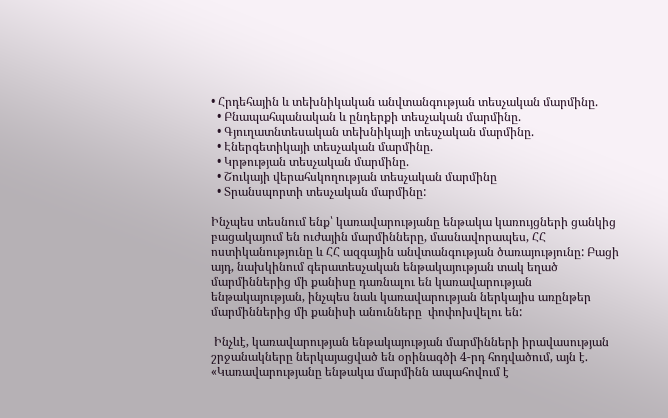• Հրդեհային և տեխնիկական անվտանգության տեսչական մարմինը.
  • Բնապահպանական և ընդերքի տեսչական մարմինը.
  • Գյուղատնտեսական տեխնիկայի տեսչական մարմինը.
  • Էներգետիկայի տեսչական մարմինը.
  • Կրթության տեսչական մարմինը.
  • Շուկայի վերահսկողության տեսչական մարմինը
  • Տրանսպորտի տեսչական մարմինը:

Ինչպես տեսնում ենք՝ կառավարությանը ենթակա կառույցների ցանկից բացակայում են ուժային մարմինները, մասնավորապես, ՀՀ ոստիկանությունը և ՀՀ ազգային անվտանգության ծառայությունը: Բացի այդ, նախկինում գերատեսչական ենթակայության տակ եղած մարմիններից մի քանիսը դառնալու են կառավարության ենթակայության, ինչպես նաև կառավարության ներկայիս առընթեր մարմիններից մի քանիսի անունները  փոփոխվելու են:

 Ինչևէ, կառավարության ենթակայության մարմինների իրավասության շրջանակները ներկայացված են օրինագծի 4-րդ հոդվածում, այն է. «Կառավարությանը ենթակա մարմինն ապահովում է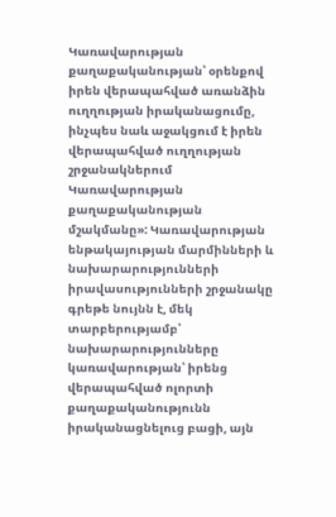Կառավարության քաղաքականության՝ օրենքով իրեն վերապահված առանձին ուղղության իրականացումը, ինչպես նաև աջակցում է իրեն վերապահված ուղղության շրջանակներում Կառավարության քաղաքականության մշակմանը»: Կառավարության ենթակայության մարմինների և նախարարությունների իրավասությունների շրջանակը գրեթե նույնն է, մեկ տարբերությամբ՝ նախարարությունները կառավարության՝ իրենց վերապահված ոլորտի քաղաքականությունն իրականացնելուց բացի, այն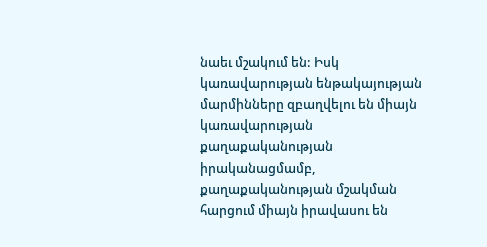նաեւ մշակում են: Իսկ կառավարության ենթակայության մարմինները զբաղվելու են միայն կառավարության քաղաքականության իրականացմամբ,  քաղաքականության մշակման հարցում միայն իրավասու են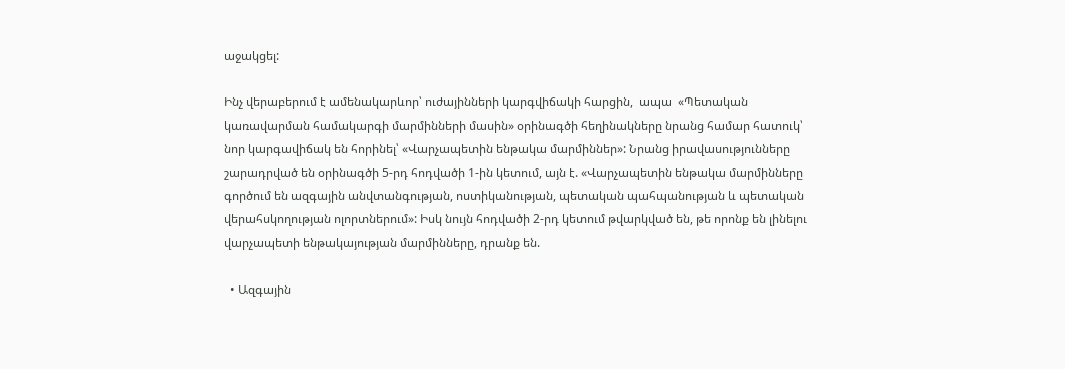աջակցել:

Ինչ վերաբերում է ամենակարևոր՝ ուժայինների կարգվիճակի հարցին,  ապա  «Պետական կառավարման համակարգի մարմինների մասին» օրինագծի հեղինակները նրանց համար հատուկ՝ նոր կարգավիճակ են հորինել՝ «Վարչապետին ենթակա մարմիններ»: Նրանց իրավասությունները շարադրված են օրինագծի 5-րդ հոդվածի 1-ին կետում, այն է. «Վարչապետին ենթակա մարմինները գործում են ազգային անվտանգության, ոստիկանության, պետական պահպանության և պետական վերահսկողության ոլորտներում»: Իսկ նույն հոդվածի 2-րդ կետում թվարկված են, թե որոնք են լինելու վարչապետի ենթակայության մարմինները, դրանք են.

  • Ազգային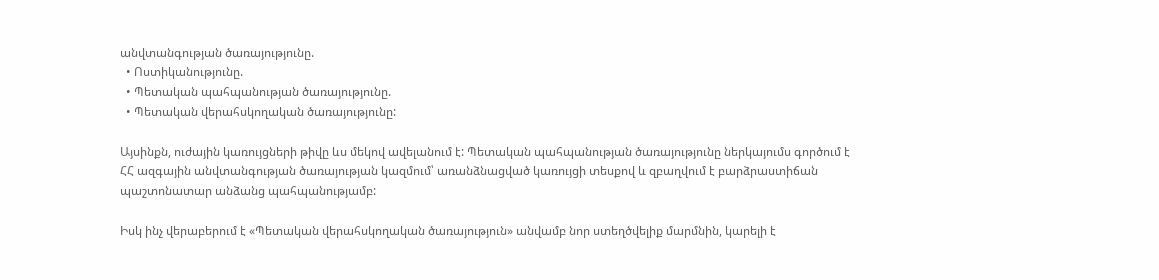անվտանգության ծառայությունը.
  • Ոստիկանությունը.
  • Պետական պահպանության ծառայությունը.
  • Պետական վերահսկողական ծառայությունը:

Այսինքն, ուժային կառույցների թիվը ևս մեկով ավելանում է: Պետական պահպանության ծառայությունը ներկայումս գործում է ՀՀ ազգային անվտանգության ծառայության կազմում՝ առանձնացված կառույցի տեսքով և զբաղվում է բարձրաստիճան պաշտոնատար անձանց պահպանությամբ:

Իսկ ինչ վերաբերում է «Պետական վերահսկողական ծառայություն» անվամբ նոր ստեղծվելիք մարմնին, կարելի է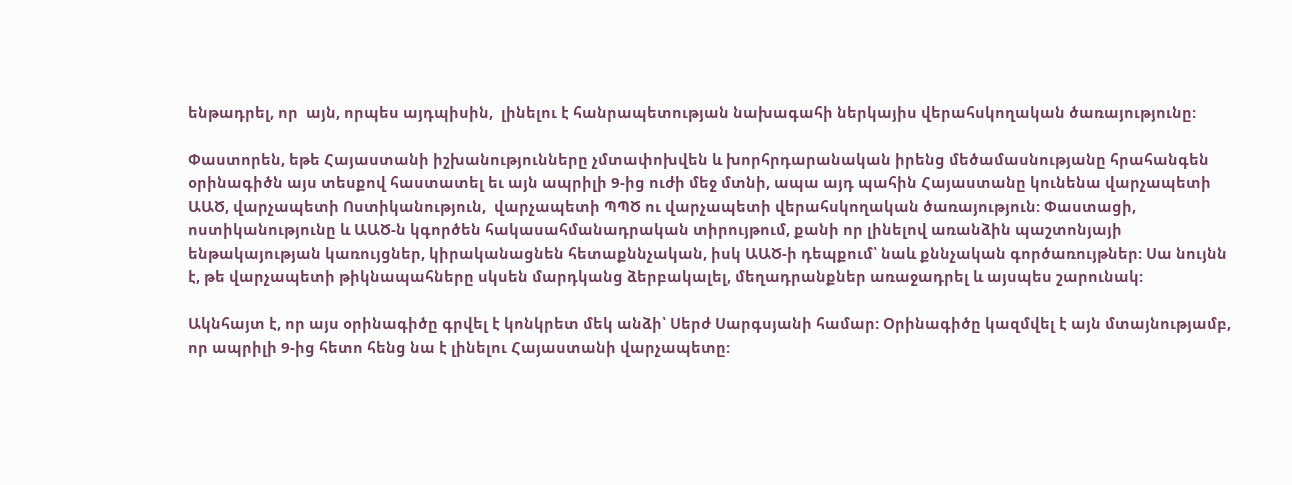ենթադրել, որ  այն, որպես այդպիսին,  լինելու է հանրապետության նախագահի ներկայիս վերահսկողական ծառայությունը:

Փաստորեն, եթե Հայաստանի իշխանությունները չմտափոխվեն և խորհրդարանական իրենց մեծամասնությանը հրահանգեն օրինագիծն այս տեսքով հաստատել եւ այն ապրիլի 9-ից ուժի մեջ մտնի, ապա այդ պահին Հայաստանը կունենա վարչապետի ԱԱԾ, վարչապետի Ոստիկանություն,  վարչապետի ՊՊԾ ու վարչապետի վերահսկողական ծառայություն: Փաստացի, ոստիկանությունը և ԱԱԾ-ն կգործեն հակասահմանադրական տիրույթում, քանի որ լինելով առանձին պաշտոնյայի ենթակայության կառույցներ, կիրականացնեն հետաքննչական, իսկ ԱԱԾ-ի դեպքում՝ նաև քննչական գործառույթներ: Սա նույնն է, թե վարչապետի թիկնապահները սկսեն մարդկանց ձերբակալել, մեղադրանքներ առաջադրել և այսպես շարունակ:

Ակնհայտ է, որ այս օրինագիծը գրվել է կոնկրետ մեկ անձի՝ Սերժ Սարգսյանի համար: Օրինագիծը կազմվել է այն մտայնությամբ, որ ապրիլի 9-ից հետո հենց նա է լինելու Հայաստանի վարչապետը: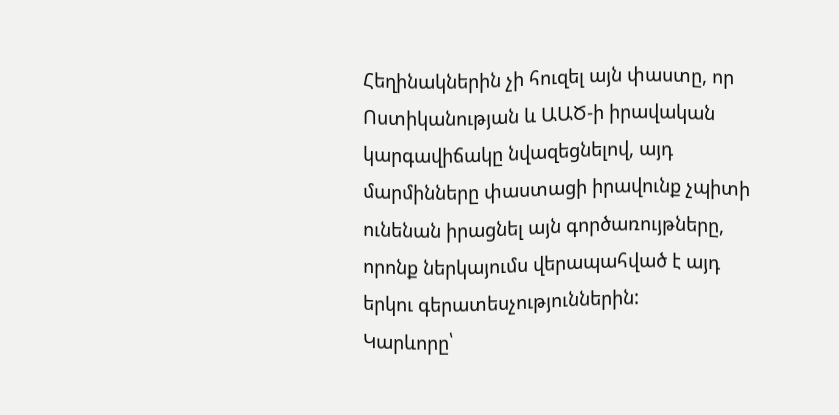Հեղինակներին չի հուզել այն փաստը, որ Ոստիկանության և ԱԱԾ-ի իրավական կարգավիճակը նվազեցնելով, այդ մարմինները փաստացի իրավունք չպիտի ունենան իրացնել այն գործառույթները, որոնք ներկայումս վերապահված է այդ երկու գերատեսչություններին:        Կարևորը՝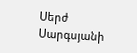Սերժ Սարգսյանի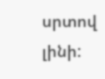սրտով լինի: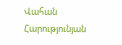Վահան Հարությունյան